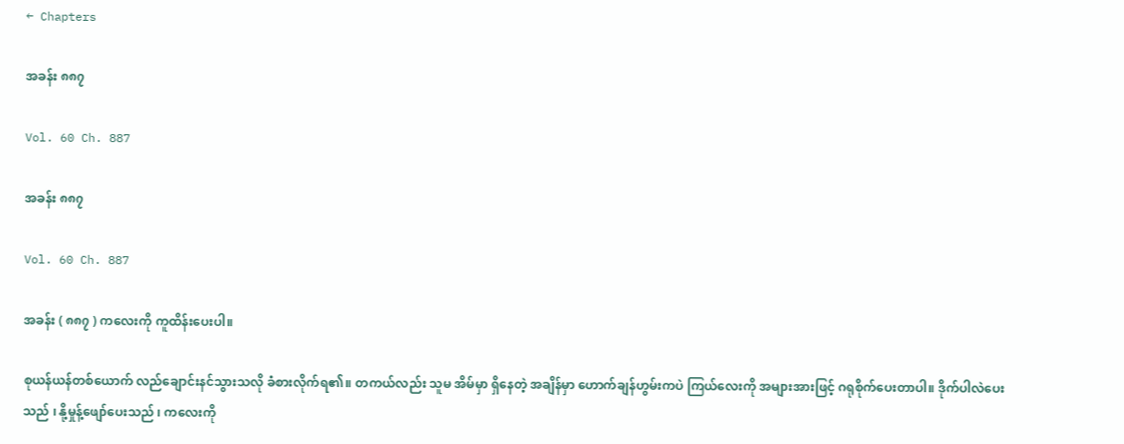← Chapters

အခန်း ၈၈၇

Vol. 60 Ch. 887

အခန်း ၈၈၇

Vol. 60 Ch. 887

အခန်း ( ၈၈၇ ) ကလေးကို ကူထိန်းပေးပါ။

စုယန်ယန်တစ်ယောက် လည်ချောင်းနင်သွားသလို ခံစားလိုက်ရ၏။ တကယ်လည်း သူမ အိမ်မှာ ရှိနေတဲ့ အချိန်မှာ ဟောက်ချန်ဟွမ်းကပဲ ကြယ်လေးကို အများအားဖြင့် ဂရုစိုက်ပေးတာပါ။ ဒိုက်ပါလဲပေးသည် ၊ နို့မှုန့်ဖျော်ပေးသည် ၊ ကလေးကို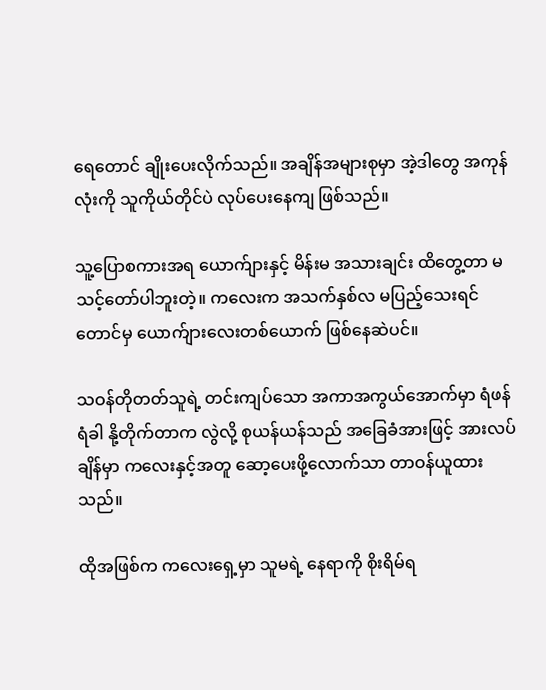ရေတောင် ချိုးပေးလိုက်သည်။ အချိန်အများစုမှာ အဲ့ဒါတွေ အကုန်လုံးကို သူကိုယ်တိုင်ပဲ လုပ်ပေးနေကျ ဖြစ်သည်။

သူ့ပြောစကားအရ ယောက်ျားနှင့် မိန်းမ အသားချင်း ထိတွေ့တာ မသင့်တော်ပါဘူးတဲ့။ ကလေးက အသက်နှစ်လ မပြည့်သေးရင်တောင်မှ ယောက်ျားလေးတစ်ယောက် ဖြစ်နေဆဲပင်။

သဝန်တိုတတ်သူရဲ့ တင်းကျပ်သော အကာအကွယ်အောက်မှာ ရံဖန်ရံခါ နို့တိုက်တာက လွဲလို့ စုယန်ယန်သည် အခြေခံအားဖြင့် အားလပ်ချိန်မှာ ကလေးနှင့်အတူ ဆော့ပေးဖို့လောက်သာ တာဝန်ယူထားသည်။

ထိုအဖြစ်က ကလေးရှေ့မှာ သူမရဲ့ နေရာကို စိုးရိမ်ရ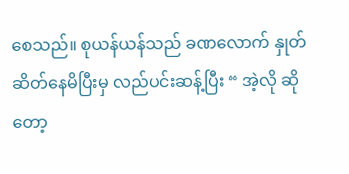စေသည်။ စုယန်ယန်သည် ခဏလောက် နှုတ်ဆိတ်နေမိပြီးမှ လည်ပင်းဆန့်ပြီး “ အဲ့လို ဆိုတော့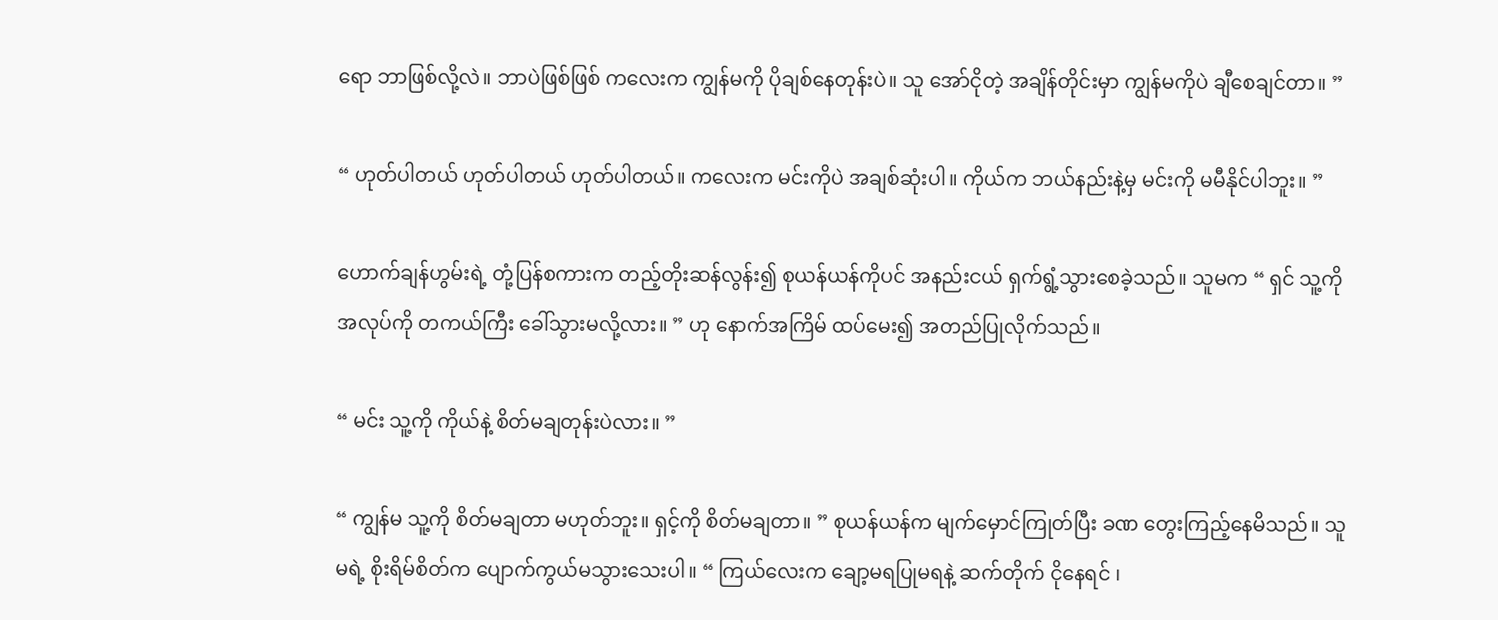ရော ဘာဖြစ်လို့လဲ။ ဘာပဲဖြစ်ဖြစ် ကလေးက ကျွန်မကို ပိုချစ်နေတုန်းပဲ။ သူ အော်ငိုတဲ့ အချိန်တိုင်းမှာ ကျွန်မကိုပဲ ချီစေချင်တာ။ ”

“ ဟုတ်ပါတယ် ဟုတ်ပါတယ် ဟုတ်ပါတယ်။ ကလေးက မင်းကိုပဲ အချစ်ဆုံးပါ။ ကိုယ်က ဘယ်နည်းနဲ့မှ မင်းကို မမီနိုင်ပါဘူး။ ”

ဟောက်ချန်ဟွမ်းရဲ့ တုံ့ပြန်စကားက တည့်တိုးဆန်လွန်း၍ စုယန်ယန်ကိုပင် အနည်းငယ် ရှက်ရွံ့သွားစေခဲ့သည်။ သူမက “ ရှင် သူ့ကို အလုပ်ကို တကယ်ကြီး ခေါ်သွားမလို့လား။ ” ဟု နောက်အကြိမ် ထပ်မေး၍ အတည်ပြုလိုက်သည်။

“ မင်း သူ့ကို ကိုယ်နဲ့ စိတ်မချတုန်းပဲလား။ ”

“ ကျွန်မ သူ့ကို စိတ်မချတာ မဟုတ်ဘူး။ ရှင့်ကို စိတ်မချတာ။ ” စုယန်ယန်က မျက်မှောင်ကြုတ်ပြီး ခဏ တွေးကြည့်နေမိသည်။ သူမရဲ့ စိုးရိမ်စိတ်က ပျောက်ကွယ်မသွားသေးပါ။ “ ကြယ်လေးက ချော့မရပြုမရနဲ့ ဆက်တိုက် ငိုနေရင် ၊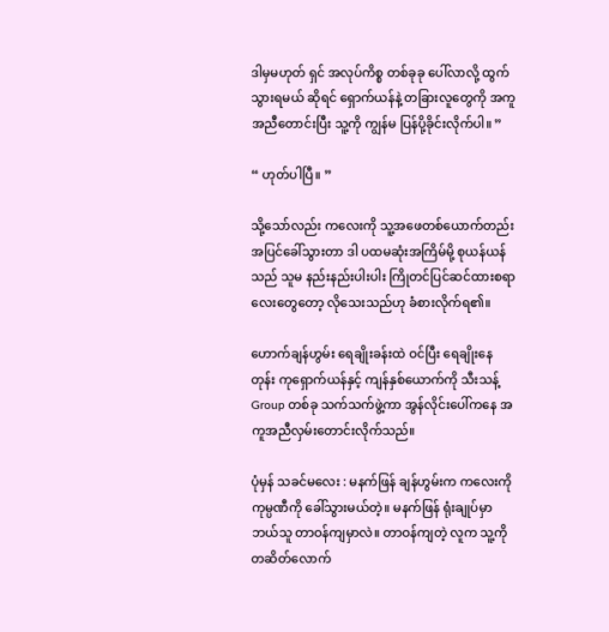ဒါမှမဟုတ် ရှင် အလုပ်ကိစ္စ တစ်ခုခု ပေါ်လာလို့ ထွက်သွားရမယ် ဆိုရင် ရှောက်ယန်နဲ့ တခြားလူတွေကို အကူအညီတောင်းပြီး သူ့ကို ကျွန်မ ပြန်ပို့ခိုင်းလိုက်ပါ။ ”

“ ဟုတ်ပါပြီ။ ”

သို့သော်လည်း ကလေးကို သူ့အဖေတစ်ယောက်တည်း အပြင်ခေါ်သွားတာ ဒါ ပထမဆုံးအကြိမ်မို့ စုယန်ယန်သည် သူမ နည်းနည်းပါးပါး ကြိုတင်ပြင်ဆင်ထားစရာလေးတွေတော့ လိုသေးသည်ဟု ခံစားလိုက်ရ၏။

ဟောက်ချန်ဟွမ်း ရေချိုးခန်းထဲ ဝင်ပြီး ရေချိုးနေတုန်း ကုရှောက်ယန်နှင့် ကျန်နှစ်ယောက်ကို သီးသန့် Group တစ်ခု သက်သက်ဖွဲ့ကာ အွန်လိုင်းပေါ်ကနေ အကူအညီလှမ်းတောင်းလိုက်သည်။

ပုံမှန် သခင်မလေး : မနက်ဖြန် ချန်ဟွမ်းက ကလေးကို ကုမ္ပဏီကို ခေါ်သွားမယ်တဲ့။ မနက်ဖြန် ရုံးချုပ်မှာ ဘယ်သူ တာဝန်ကျမှာလဲ။ တာဝန်ကျတဲ့ လူက သူ့ကို တဆိတ်လောက်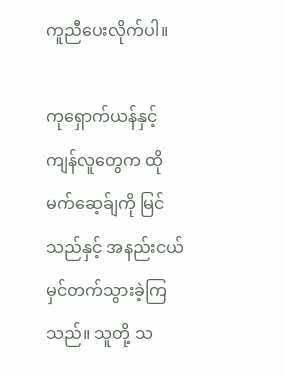ကူညီပေးလိုက်ပါ။

ကုရှောက်ယန်နှင့် ကျန်လူတွေက ထိုမက်ဆေ့ခ်ျကို မြင်သည်နှင့် အနည်းငယ် မှင်တက်သွားခဲ့ကြသည်။ သူတို့ သ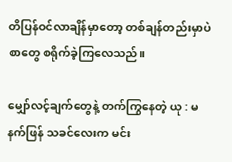တိပြန်ဝင်လာချိန်မှာတော့ တစ်ချန်တည်းမှာပဲ စာတွေ စရိုက်ခဲ့ကြလေသည်။

မျှော်လင့်ချက်တွေနဲ့ တက်ကြွနေတဲ့ ယု : မနက်ဖြန် သခင်လေးက မင်း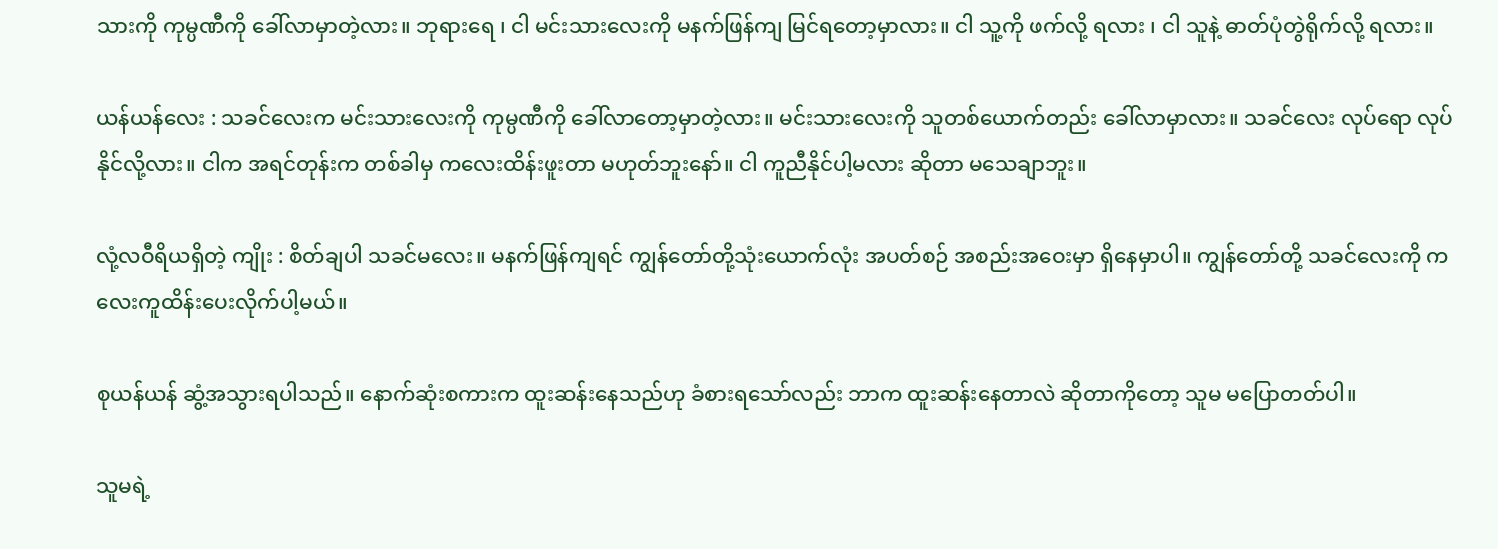သားကို ကုမ္ပဏီကို ခေါ်လာမှာတဲ့လား။ ဘုရားရေ ၊ ငါ မင်းသားလေးကို မနက်ဖြန်ကျ မြင်ရတော့မှာလား။ ငါ သူ့ကို ဖက်လို့ ရလား ၊ ငါ သူနဲ့ ဓာတ်ပုံတွဲရိုက်လို့ ရလား။

ယန်ယန်လေး : သခင်လေးက မင်းသားလေးကို ကုမ္ပဏီကို ခေါ်လာတော့မှာတဲ့လား။ မင်းသားလေးကို သူတစ်ယောက်တည်း ခေါ်လာမှာလား။ သခင်လေး လုပ်ရော လုပ်နိုင်လို့လား။ ငါက အရင်တုန်းက တစ်ခါမှ ကလေးထိန်းဖူးတာ မဟုတ်ဘူးနော်။ ငါ ကူညီနိုင်ပါ့မလား ဆိုတာ မသေချာဘူး။

လုံ့လဝီရိယရှိတဲ့ ကျိုး : စိတ်ချပါ သခင်မလေး။ မနက်ဖြန်ကျရင် ကျွန်တော်တို့သုံးယောက်လုံး အပတ်စဉ် အစည်းအဝေးမှာ ရှိနေမှာပါ။ ကျွန်တော်တို့ သခင်လေးကို ကလေးကူထိန်းပေးလိုက်ပါ့မယ်။

စုယန်ယန် ဆွံ့အသွားရပါသည်။ နောက်ဆုံးစကားက ထူးဆန်းနေသည်ဟု ခံစားရသော်လည်း ဘာက ထူးဆန်းနေတာလဲ ဆိုတာကိုတော့ သူမ မပြောတတ်ပါ။

သူမရဲ့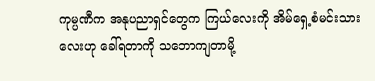ကုမ္ပဏီက အနုပညာရှင်တွေက ကြယ်လေးကို အိမ်ရှေ့စံမင်းသားလေးဟု ခေါ်ရတာကို သဘောကျတာမို့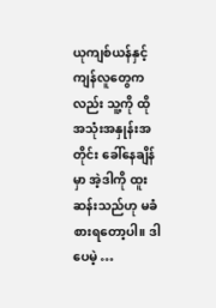ယုကျစ်ယန်နှင့် ကျန်လူတွေကလည်း သူ့ကို ထိုအသုံးအနှုန်းအတိုင်း ခေါ်နေချိန်မှာ အဲ့ဒါကို ထူးဆန်းသည်ဟု မခံစားရတော့ပါ။ ဒါပေမဲ့ …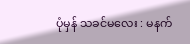ပုံမှန် သခင်‌မလေး : မနက်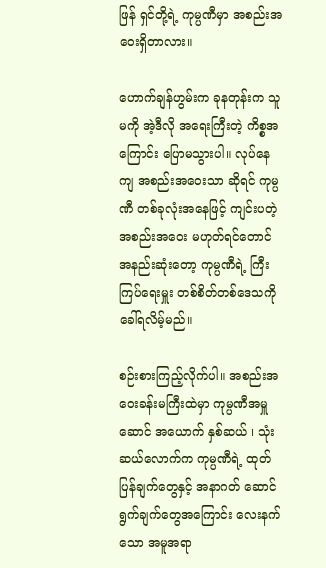ဖြန် ရှင်တို့ရဲ့ ကုမ္ပဏီမှာ အစည်းအဝေးရှိတာလား။

ဟောက်ချန်ဟွမ်းက ခုနတုန်းက သူမကို အဲ့ဒီလို အရေးကြီးတဲ့ ကိစ္စအကြောင်း ပြောမသွားပါ။ လုပ်နေကျ အစည်းအဝေးသာ ဆိုရင် ကုမ္ပဏီ တစ်ခုလုံးအနေဖြင့် ကျင်းပတဲ့ အစည်းအဝေး မဟုတ်ရင်တောင် အနည်းဆုံးတော့ ကုမ္ပဏီရဲ့ ကြီးကြပ်ရေးမှူး တစ်စိတ်တစ်ဒေသကို ခေါ်ရလိမ့်မည်။

စဉ်းစားကြည့်လိုက်ပါ။ အစည်းအဝေးခန်းမကြီးထဲမှာ ကုမ္ပဏီအမှူဆောင် အယောက် နှစ်ဆယ် ၊ သုံးဆယ်လောက်က ကုမ္ပဏီရဲ့ ထုတ်ပြန်ချက်တွေနှင့် အနာဂတ် ဆောင်ရွက်ချက်တွေအကြောင်း လေးနက်သော အမူအရာ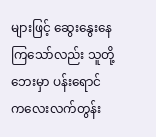များဖြင့် ဆွေးနွေးနေကြသော်လည်း သူတို့ဘေးမှာ ပန်းရောင် ကလေးလက်တွန်း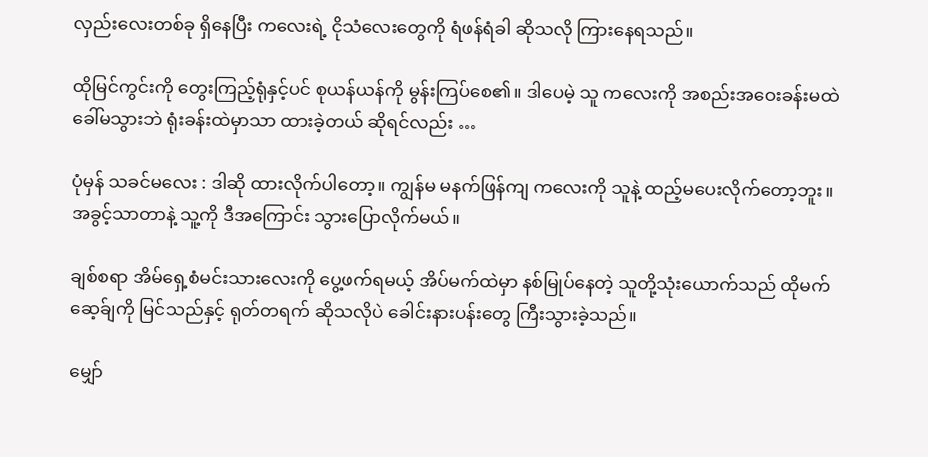လှည်းလေးတစ်ခု ရှိနေပြီး ကလေးရဲ့ ငိုသံလေးတွေကို ရံဖန်ရံခါ ဆိုသလို ကြားနေရသည်။

ထိုမြင်ကွင်းကို တွေးကြည့်ရုံနှင့်ပင် စုယန်ယန်ကို မွန်းကြပ်စေ၏။ ဒါပေမဲ့ သူ ကလေးကို အစည်းအဝေးခန်းမထဲ ခေါ်မသွားဘဲ ရုံးခန်းထဲမှာသာ ထားခဲ့တယ် ဆိုရင်လည်း …

ပုံမှန် သခင်မလေး : ဒါဆို ထားလိုက်ပါတော့။ ကျွန်မ မနက်ဖြန်ကျ ကလေးကို သူနဲ့ ထည့်မပေးလိုက်တော့ဘူး။ အခွင့်သာတာနဲ့ သူ့ကို ဒီအကြောင်း သွားပြောလိုက်မယ်။

ချစ်စရာ‌ အိမ်ရှေ့စံမင်းသားလေးကို ပွေ့ဖက်ရမယ့် အိပ်မက်ထဲမှာ နစ်မြုပ်နေတဲ့ သူတို့သုံးယောက်သည် ထိုမက်ဆေ့ခ်ျကို မြင်သည်နှင့် ရုတ်တရက် ဆိုသလိုပဲ ခေါင်းနားပန်းတွေ ကြီးသွားခဲ့သည်။

မျှော်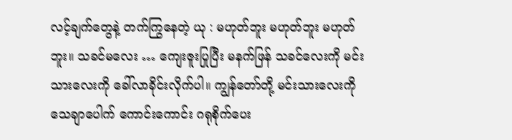လင့်ချက်တွေနဲ့ တက်ကြွနေတဲ့ ယု : မဟုတ်ဘူး မဟုတ်ဘူး မဟုတ်ဘူး။ သခင်‌မလေး … ကျေးဇူးပြုပြီး မနက်ဖြန် သခင်လေးကို မင်းသားလေးကို ခေါ်လာခိုင်းလိုက်ပါ။ ကျွန်တော်တို့ မင်းသားလေးကို သေချာပေါက် ကောင်းကောင်း ဂရုစိုက်ပေး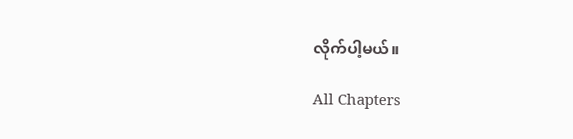လိုက်ပါ့မယ်။

All Chapters